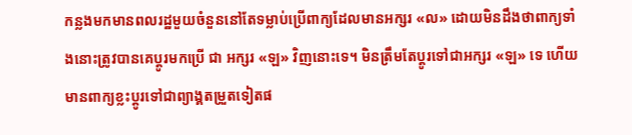កន្លងមកមានពលរដ្ឋមួយចំនួននៅតែទម្លាប់ប្រើពាក្យដែលមានអក្សរ «ល» ដោយមិនដឹងថាពាក្យទាំងនោះត្រូវបានគេប្តូរមកប្រើ ជា អក្សរ «ឡ» វិញនោះទេ។ មិនត្រឹមតែប្តូរទៅជាអក្សរ «ឡ» ទេ ហើយមានពាក្យខ្លះប្តូរទៅជាព្យាង្គតម្រួតទៀតផ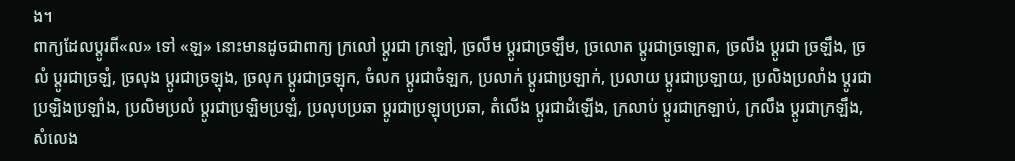ង។
ពាក្យដែលប្តូរពី«ល» ទៅ «ឡ» នោះមានដូចជាពាក្យ ក្រលៅ ប្តូរជា ក្រឡៅ, ច្រលឹម ប្តូរជាច្រឡឹម, ច្រលោត ប្តូរជាច្រឡោត, ច្រលឹង ប្តូរជា ច្រឡឹង, ច្រលំ ប្តូរជាច្រឡំ, ច្រលុង ប្តូរជាច្រឡុង, ច្រលុក ប្តូរជាច្រឡុក, ចំលក ប្តូរជាចំឡក, ប្រលាក់ ប្តូរជាប្រឡាក់, ប្រលាយ ប្តូរជាប្រឡាយ, ប្រលិងប្រលាំង ប្តូរជាប្រឡិងប្រឡាំង, ប្រលិមប្រលំ ប្តូរជាប្រឡិមប្រឡំ, ប្រលុបប្រឆា ប្តូរជាប្រឡុបប្រឆា, តំលើង ប្តូរជាដំឡើង, ក្រលាប់ ប្តូរជាក្រឡាប់, ក្រលឹង ប្តូរជាក្រឡឹង, សំលេង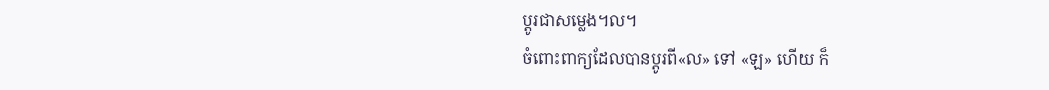ប្តូរជាសម្លេង។ល។
ចំពោះពាក្យដែលបានប្តូរពី«ល» ទៅ «ឡ» ហើយ ក៏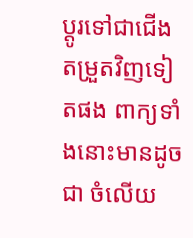ប្តូរទៅជាជើងតម្រួតវិញទៀតផង ពាក្យទាំងនោះមានដូចជា ចំលើយ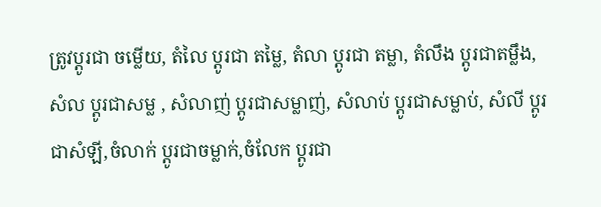ត្រូវប្តូរជា ចម្លើយ, តំលៃ ប្តូរជា តម្លៃ, តំលា ប្តូរជា តម្លា, តំលឹង ប្តូរជាតម្លឹង, សំល ប្តូរជាសម្ល , សំលាញ់ ប្តូរជាសម្លាញ់, សំលាប់ ប្តូរជាសម្លាប់, សំលី ប្តូរជាសំឡី,ចំលាក់ ប្តូរជាចម្លាក់,ចំលែក ប្តូរជា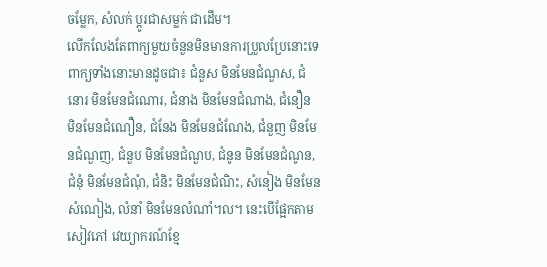ចម្លែក, សំលក់ ប្តូរជាសម្លក់ ជាដើម។
លើកលែងតែពាក្យមួយចំនួនមិនមានការប្រួលប្រែនោះទេ ពាក្យទាំងនោះមានដូចជា៖ ជំនួស មិនមែនជំណួស, ជំនោរ មិនមែនជំណោរ, ជំនាង មិនមែនជំណាង, ជំនឿន មិនមែនជំណឿន, ជំនែង មិនមែនជំណែង, ជំនួញ មិនមែនជំណួញ, ជំនួប មិនមែនជំណួប, ជំនូន មិនមែនជំណូន, ជំនុំ មិនមែនជំណុំ, ជំនិះ មិនមែនជំណិះ, សំនៀង មិនមែនសំណៀង, លំនាំ មិនមែនលំណាំ។ល។ នេះបើផ្អែកតាមសៀវភៅ វេយ្យាករណ៍ខ្មែ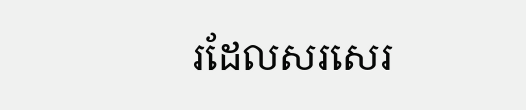រដែលសរសេរ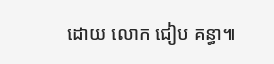ដោយ លោក ជៀប គន្ធា៕